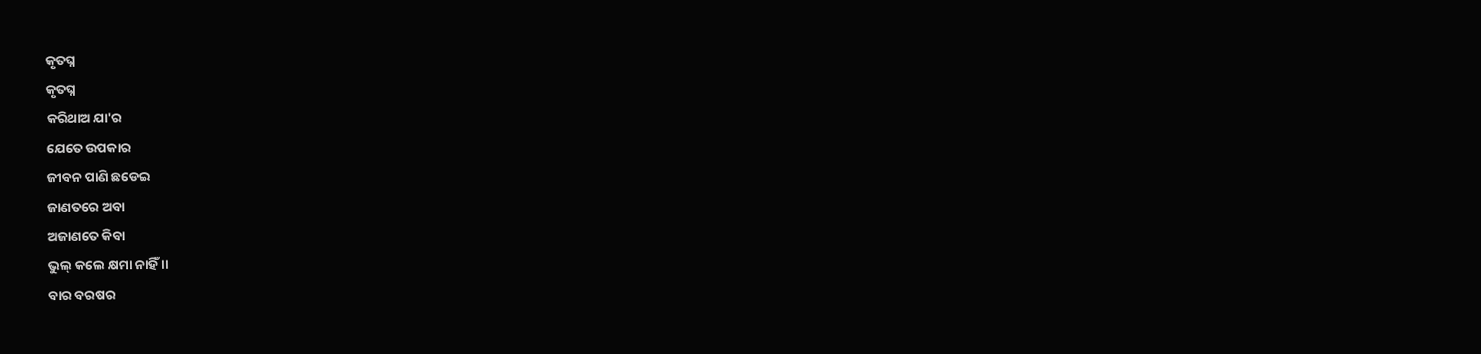କୃତଘ୍ନ
କୃତଘ୍ନ
କରିଥାଅ ଯା'ର
ଯେତେ ଉପକାର
ଜୀବନ ପାଣି ଛଡେଇ
ଜାଣତରେ ଅବା
ଅଜାଣତେ କିବା
ଭୁଲ୍ କଲେ କ୍ଷମା ନାହିଁ ।।
ବାର ବରଷର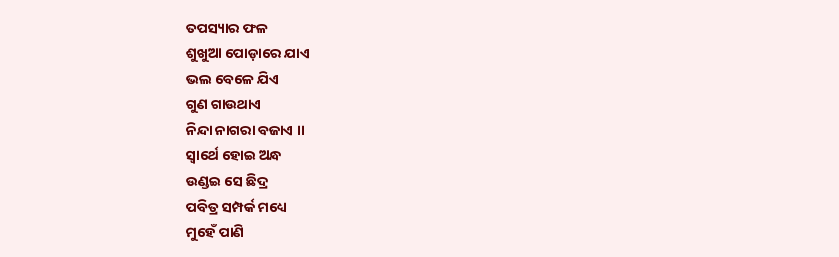ତପସ୍ୟାର ଫଳ
ଶୁଖୁଆ ପୋଡ଼ାରେ ଯାଏ
ଭଲ ବେଳେ ଯିଏ
ଗୁଣ ଗାଉଥାଏ
ନିନ୍ଦା ନାଗରା ବଜାଏ ।।
ସ୍ୱାର୍ଥେ ହୋଇ ଅନ୍ଧ
ଉଣ୍ଡଇ ସେ ଛିଦ୍ର
ପବିତ୍ର ସମ୍ପର୍କ ମଧ୍ୟେ
ମୁହେଁ ପାଣି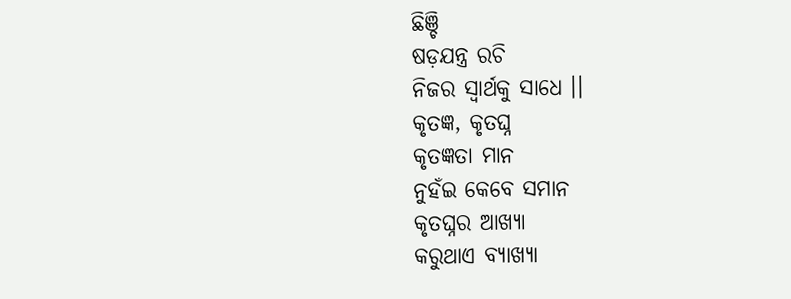ଛିଞ୍ଚି
ଷଡ଼ଯନ୍ତ୍ର ରଚି
ନିଜର ସ୍ୱାର୍ଥକୁ ସାଧେ ।।
କୃତଜ୍ଞ, କୃତଘ୍ନ
କୃତଜ୍ଞତା ମାନ
ନୁହଁଇ କେବେ ସମାନ
କୃତଘ୍ନର ଆଖ୍ୟା
କରୁଥାଏ ବ୍ୟାଖ୍ୟା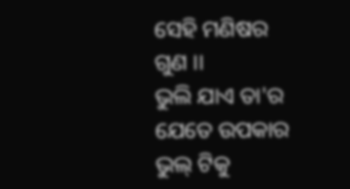ସେହି ମଣିଷର ଗୁଣ ।।
ଭୁଲି ଯାଏ ତା'ର
ଯେତେ ଉପକାର
ଭୁଲ୍ ଟିକୁ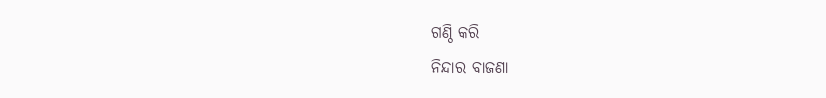ଗଣ୍ଠି କରି
ନିନ୍ଦାର ବାଜଣା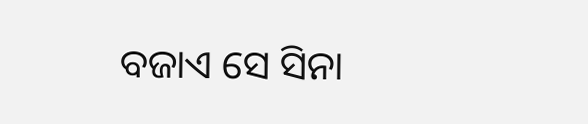ବଜାଏ ସେ ସିନା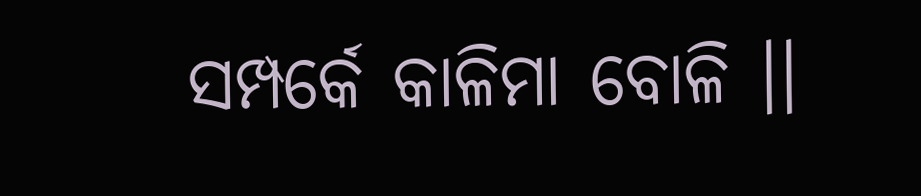ସମ୍ପର୍କେ କାଳିମା ବୋଳି ।।